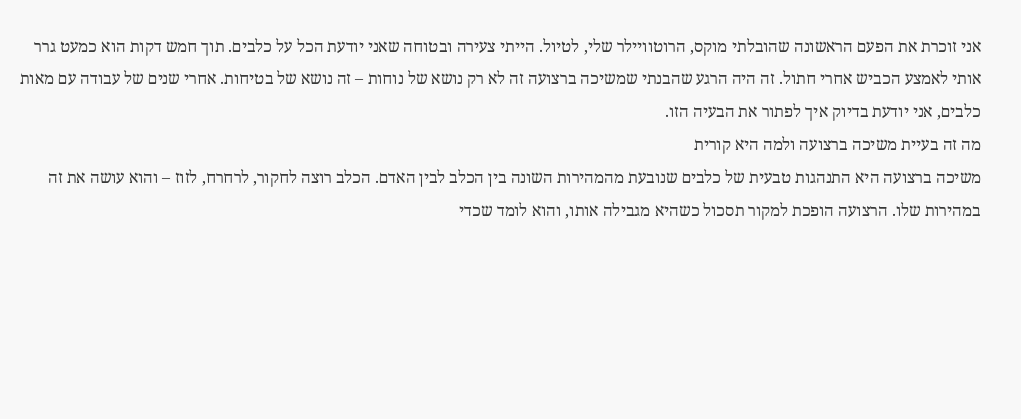אני זוכרת את הפעם הראשונה שהובלתי מוקס, הרוטוויילר שלי, לטיול. הייתי צעירה ובטוחה שאני יודעת הכל על כלבים. תוך חמש דקות הוא כמעט גרר אותי לאמצע הכביש אחרי חתול. זה היה הרגע שהבנתי שמשיכה ברצועה זה לא רק נושא של נוחות – זה נושא של בטיחות. אחרי שנים של עבודה עם מאות כלבים, אני יודעת בדיוק איך לפתור את הבעיה הזו.
מה זה בעיית משיכה ברצועה ולמה היא קורית
משיכה ברצועה היא התנהגות טבעית של כלבים שנובעת מהמהירות השונה בין הכלב לבין האדם. הכלב רוצה לחקור, לרחרח, לזוז – והוא עושה את זה במהירות שלו. הרצועה הופכת למקור תסכול כשהיא מגבילה אותו, והוא לומד שכדי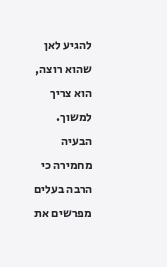להגיע לאן שהוא רוצה, הוא צריך למשוך.
הבעיה מחמירה כי הרבה בעלים מפרשים את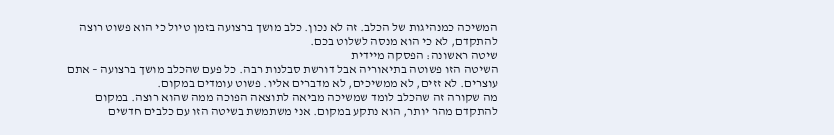המשיכה כמנהיגות של הכלב. זה לא נכון. כלב מושך ברצועה בזמן טיול כי הוא פשוט רוצה להתקדם, לא כי הוא מנסה לשלוט בכם.
שיטה ראשונה: הפסקה מיידית
השיטה הזו פשוטה בתיאוריה אבל דורשת סבלנות רבה. כל פעם שהכלב מושך ברצועה – אתם עוצרים. לא זזים, לא ממשיכים, לא מדברים אליו. פשוט עומדים במקום.
מה שקורה זה שהכלב לומד שמשיכה מביאה לתוצאה הפוכה ממה שהוא רוצה. במקום להתקדם מהר יותר, הוא נתקע במקום. אני משתמשת בשיטה הזו עם כלבים חדשים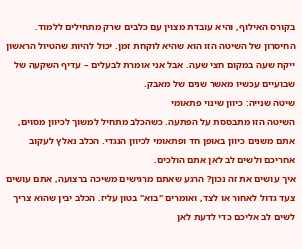בקורס האילוף, והיא עובדת מצוין עם כלבים שרק מתחילים ללמוד.
החיסרון של השיטה הזו הוא שהיא לוקחת זמן. יכול להיות שהטיול הראשון ייקח שעה במקום חצי שעה. אבל אני אומרת לבעלים – עדיף השקעה של שבועיים עכשיו מאשר שנים של מאבק.
שיטה שנייה: כיוון שינוי פתאומי
השיטה הזו מתבססת על הפתעה. כשהכלב מתחיל למשוך לכיוון מסוים, אתם משנים כיוון באופן חד ופתאומי לכיוון הנגדי. הכלב נאלץ לעקוב אחריכם ולשים לב לאן אתם הולכים.
איך עושים את זה נכון? הרגע שאתם מרגישים משיכה ברצועה, אתם עושים צעד גדול לאחור או לצד, ואומרים "בוא" בטון עליז. הכלב יבין שהוא צריך לשים לב אליכם כדי לדעת לאן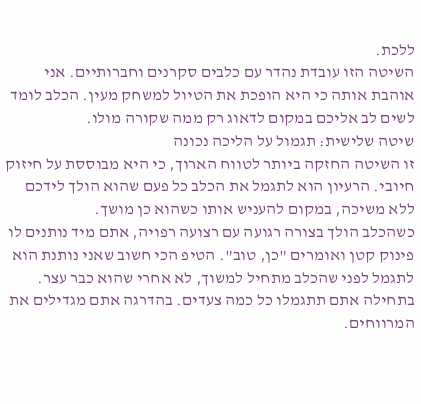ללכת.
השיטה הזו עובדת נהדר עם כלבים סקרנים וחברותיים. אני אוהבת אותה כי היא הופכת את הטיול למשחק מעין. הכלב לומד לשים לב אליכם במקום לדאוג רק ממה שקורה מולו.
שיטה שלישית: תגמול על הליכה נכונה
זו השיטה החזקה ביותר לטווח הארוך, כי היא מבוססת על חיזוק חיובי. הרעיון הוא לתגמל את הכלב כל פעם שהוא הולך לידכם ללא משיכה, במקום להעניש אותו כשהוא כן מושך.
כשהכלב הולך בצורה רגועה עם רצועה רפויה, אתם מיד נותנים לו פינוק קטן ואומרים "כן, טוב". הטיפ הכי חשוב שאני נותנת הוא לתגמל לפני שהכלב מתחיל למשוך, לא אחרי שהוא כבר עצר.
בתחילה אתם תתגמלו כל כמה צעדים. בהדרגה אתם מגדילים את המרווחים.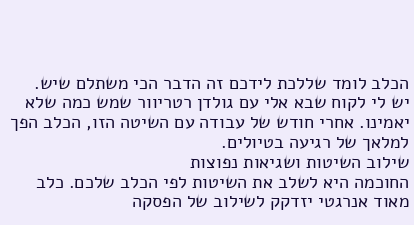הכלב לומד שללכת לידכם זה הדבר הכי משתלם שיש.
יש לי לקוח שבא אלי עם גולדן רטריוור שמש כמה שלא יאמינו. אחרי חודש של עבודה עם השיטה הזו, הכלב הפך למלאך של רגיעה בטיולים.
שילוב השיטות ושגיאות נפוצות
החוכמה היא לשלב את השיטות לפי הכלב שלכם. כלב מאוד אנרגטי יזדקק לשילוב של הפסקה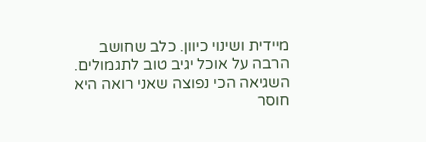מיידית ושינוי כיוון. כלב שחושב הרבה על אוכל יגיב טוב לתגמולים.
השגיאה הכי נפוצה שאני רואה היא חוסר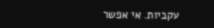עקביות. אי אפשר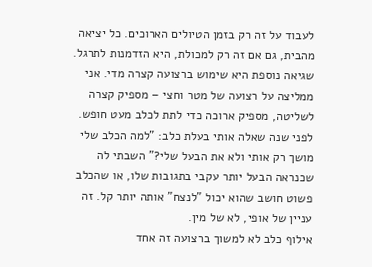לעבוד על זה רק בזמן הטיולים הארוכים. כל יציאה מהבית, גם אם זה רק למכולת, היא הזדמנות לתרגל.
שגיאה נוספת היא שימוש ברצועה קצרה מדי. אני ממליצה על רצועה של מטר וחצי – מספיק קצרה לשליטה, מספיק ארוכה כדי לתת לכלב מעט חופש.
לפני שנה שאלה אותי בעלת כלב: "למה הכלב שלי מושך רק אותי ולא את הבעל שלי?" השבתי לה שכנראה הבעל יותר עקבי בתגובות שלו, או שהכלב פשוט חושב שהוא יכול "לנצח" אותה יותר קל. זה עניין של אופי, לא של מין.
אילוף כלב לא למשוך ברצועה זה אחד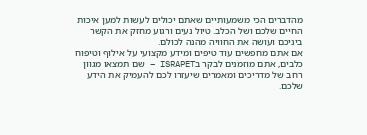מהדברים הכי משמעותיים שאתם יכולים לעשות למען איכות החיים שלכם ושל הכלב. טיול נעים ורגוע מחזק את הקשר ביניכם ועושה את החוויה מהנה לכולם.
אם אתם מחפשים עוד טיפים ומידע מקצועי על אילוף וטיפוח כלבים, אתם מוזמנים לבקר בISRAPET – שם תמצאו מגוון רחב של מדריכים ומאמרים שיעזרו לכם להעמיק את הידע שלכם.